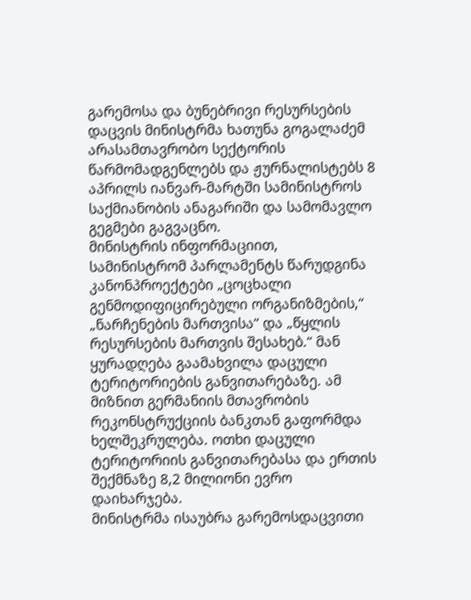გარემოსა და ბუნებრივი რესურსების დაცვის მინისტრმა ხათუნა გოგალაძემ არასამთავრობო სექტორის წარმომადგენლებს და ჟურნალისტებს 8 აპრილს იანვარ-მარტში სამინისტროს საქმიანობის ანაგარიში და სამომავლო გეგმები გაგვაცნო.
მინისტრის ინფორმაციით, სამინისტრომ პარლამენტს წარუდგინა კანონპროექტები „ცოცხალი გენმოდიფიცირებული ორგანიზმების,“ „ნარჩენების მართვისა“ და „წყლის რესურსების მართვის შესახებ.“ მან ყურადღება გაამახვილა დაცული ტერიტორიების განვითარებაზე. ამ მიზნით გერმანიის მთავრობის რეკონსტრუქციის ბანკთან გაფორმდა ხელშეკრულება. ოთხი დაცული ტერიტორიის განვითარებასა და ერთის შექმნაზე 8,2 მილიონი ევრო დაიხარჯება.
მინისტრმა ისაუბრა გარემოსდაცვითი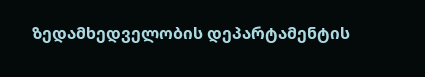ზედამხედველობის დეპარტამენტის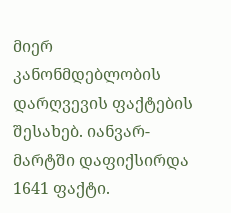მიერ კანონმდებლობის დარღვევის ფაქტების შესახებ. იანვარ-მარტში დაფიქსირდა 1641 ფაქტი.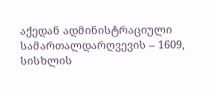აქედან ადმინისტრაციული სამართალდარღვევის – 1609, სისხლის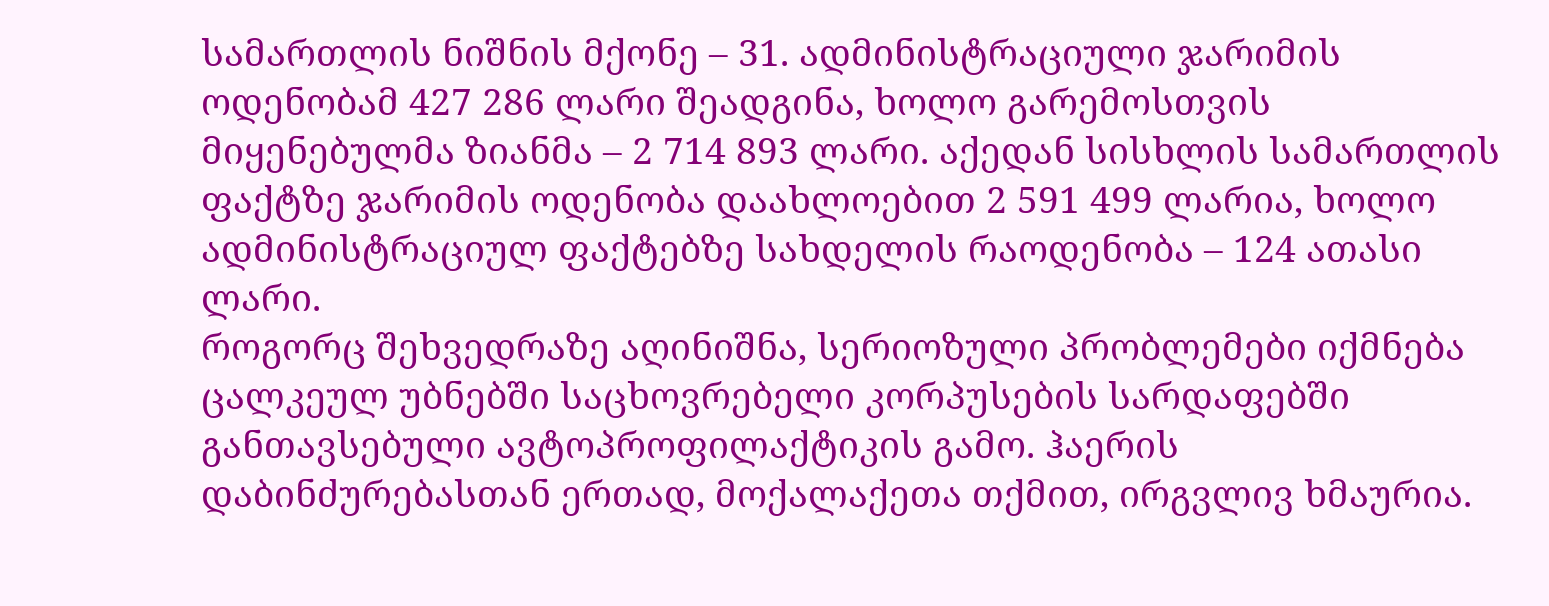სამართლის ნიშნის მქონე – 31. ადმინისტრაციული ჯარიმის ოდენობამ 427 286 ლარი შეადგინა, ხოლო გარემოსთვის მიყენებულმა ზიანმა – 2 714 893 ლარი. აქედან სისხლის სამართლის ფაქტზე ჯარიმის ოდენობა დაახლოებით 2 591 499 ლარია, ხოლო ადმინისტრაციულ ფაქტებზე სახდელის რაოდენობა – 124 ათასი ლარი.
როგორც შეხვედრაზე აღინიშნა, სერიოზული პრობლემები იქმნება ცალკეულ უბნებში საცხოვრებელი კორპუსების სარდაფებში განთავსებული ავტოპროფილაქტიკის გამო. ჰაერის დაბინძურებასთან ერთად, მოქალაქეთა თქმით, ირგვლივ ხმაურია.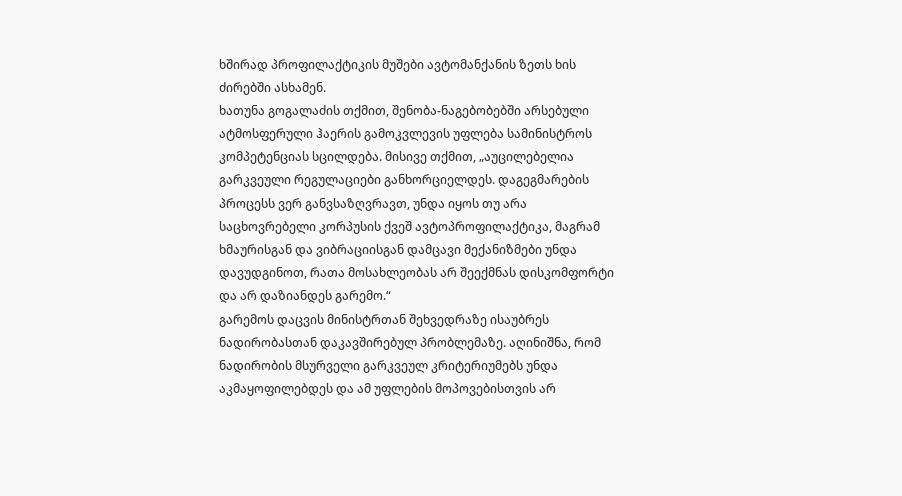ხშირად პროფილაქტიკის მუშები ავტომანქანის ზეთს ხის ძირებში ასხამენ.
ხათუნა გოგალაძის თქმით, შენობა-ნაგებობებში არსებული ატმოსფერული ჰაერის გამოკვლევის უფლება სამინისტროს კომპეტენციას სცილდება. მისივე თქმით, „აუცილებელია გარკვეული რეგულაციები განხორციელდეს. დაგეგმარების პროცესს ვერ განვსაზღვრავთ, უნდა იყოს თუ არა საცხოვრებელი კორპუსის ქვეშ ავტოპროფილაქტიკა, მაგრამ ხმაურისგან და ვიბრაციისგან დამცავი მექანიზმები უნდა დავუდგინოთ, რათა მოსახლეობას არ შეექმნას დისკომფორტი და არ დაზიანდეს გარემო.“
გარემოს დაცვის მინისტრთან შეხვედრაზე ისაუბრეს ნადირობასთან დაკავშირებულ პრობლემაზე. აღინიშნა, რომ ნადირობის მსურველი გარკვეულ კრიტერიუმებს უნდა აკმაყოფილებდეს და ამ უფლების მოპოვებისთვის არ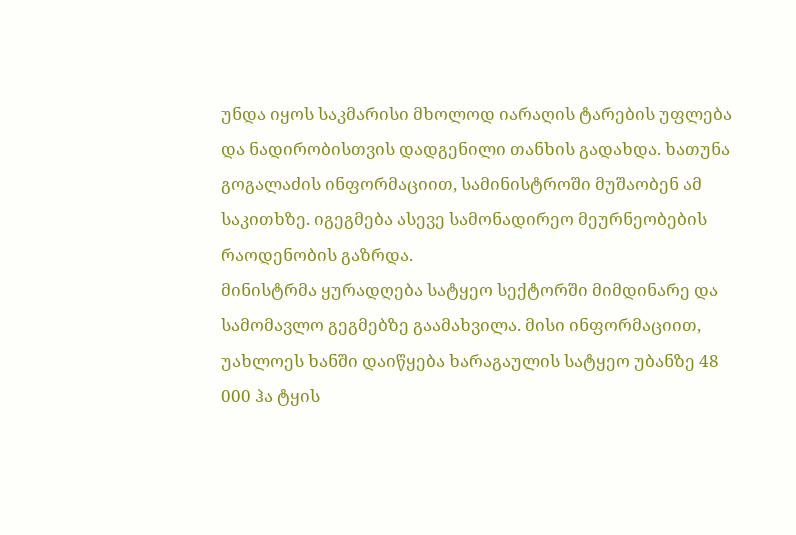უნდა იყოს საკმარისი მხოლოდ იარაღის ტარების უფლება და ნადირობისთვის დადგენილი თანხის გადახდა. ხათუნა გოგალაძის ინფორმაციით, სამინისტროში მუშაობენ ამ საკითხზე. იგეგმება ასევე სამონადირეო მეურნეობების რაოდენობის გაზრდა.
მინისტრმა ყურადღება სატყეო სექტორში მიმდინარე და სამომავლო გეგმებზე გაამახვილა. მისი ინფორმაციით, უახლოეს ხანში დაიწყება ხარაგაულის სატყეო უბანზე 48 000 ჰა ტყის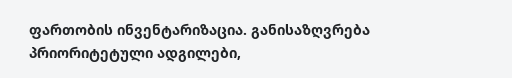ფართობის ინვენტარიზაცია. განისაზღვრება პრიორიტეტული ადგილები,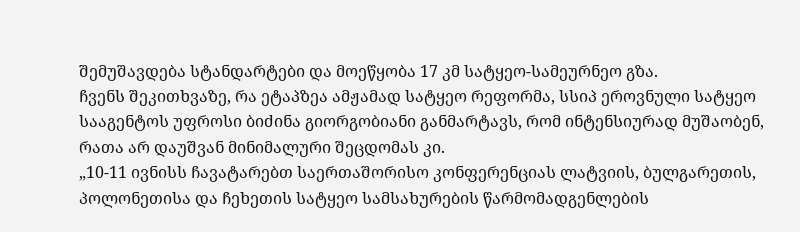შემუშავდება სტანდარტები და მოეწყობა 17 კმ სატყეო-სამეურნეო გზა.
ჩვენს შეკითხვაზე, რა ეტაპზეა ამჟამად სატყეო რეფორმა, სსიპ ეროვნული სატყეო სააგენტოს უფროსი ბიძინა გიორგობიანი განმარტავს, რომ ინტენსიურად მუშაობენ, რათა არ დაუშვან მინიმალური შეცდომას კი.
„10-11 ივნისს ჩავატარებთ საერთაშორისო კონფერენციას ლატვიის, ბულგარეთის, პოლონეთისა და ჩეხეთის სატყეო სამსახურების წარმომადგენლების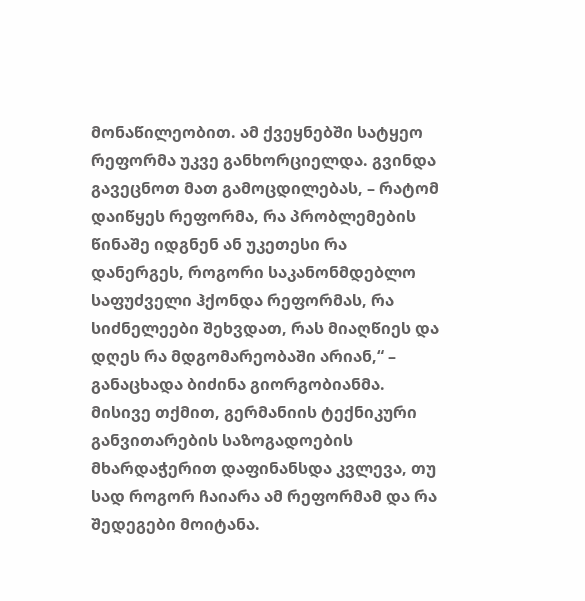მონაწილეობით. ამ ქვეყნებში სატყეო რეფორმა უკვე განხორციელდა. გვინდა გავეცნოთ მათ გამოცდილებას, – რატომ დაიწყეს რეფორმა, რა პრობლემების წინაშე იდგნენ ან უკეთესი რა დანერგეს, როგორი საკანონმდებლო საფუძველი ჰქონდა რეფორმას, რა სიძნელეები შეხვდათ, რას მიაღწიეს და დღეს რა მდგომარეობაში არიან,“ – განაცხადა ბიძინა გიორგობიანმა. მისივე თქმით, გერმანიის ტექნიკური განვითარების საზოგადოების მხარდაჭერით დაფინანსდა კვლევა, თუ სად როგორ ჩაიარა ამ რეფორმამ და რა შედეგები მოიტანა.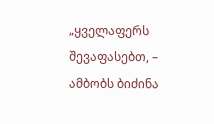„ყველაფერს შევაფასებთ, – ამბობს ბიძინა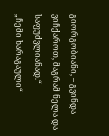გიორგობიანი, – გვინდა ვიჩქაროთ, მაგრამ ნელა და საფუძვლიანად.“
„ჩემი ხარაგაული“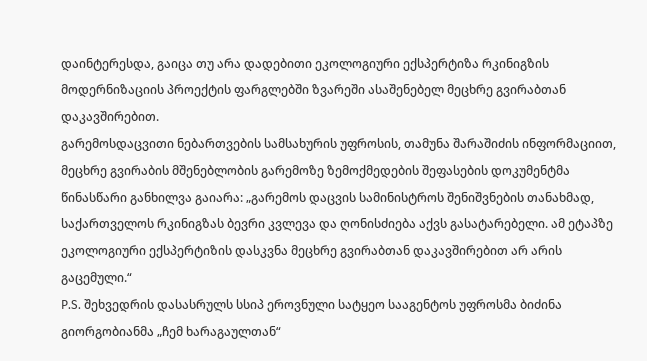დაინტერესდა, გაიცა თუ არა დადებითი ეკოლოგიური ექსპერტიზა რკინიგზის მოდერნიზაციის პროექტის ფარგლებში ზვარეში ასაშენებელ მეცხრე გვირაბთან დაკავშირებით.
გარემოსდაცვითი ნებართვების სამსახურის უფროსის, თამუნა შარაშიძის ინფორმაციით, მეცხრე გვირაბის მშენებლობის გარემოზე ზემოქმედების შეფასების დოკუმენტმა წინასწარი განხილვა გაიარა: „გარემოს დაცვის სამინისტროს შენიშვნების თანახმად, საქართველოს რკინიგზას ბევრი კვლევა და ღონისძიება აქვს გასატარებელი. ამ ეტაპზე ეკოლოგიური ექსპერტიზის დასკვნა მეცხრე გვირაბთან დაკავშირებით არ არის გაცემული.“
P.S. შეხვედრის დასასრულს სსიპ ეროვნული სატყეო სააგენტოს უფროსმა ბიძინა გიორგობიანმა „ჩემ ხარაგაულთან“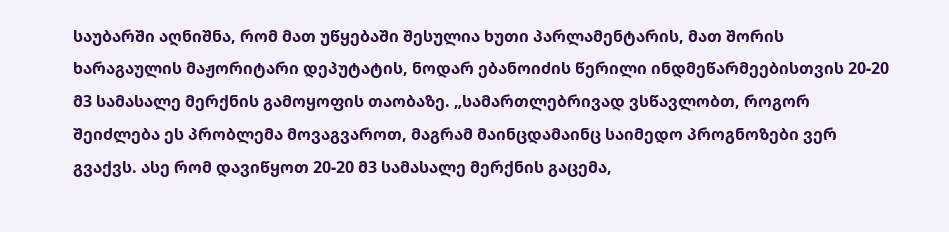საუბარში აღნიშნა, რომ მათ უწყებაში შესულია ხუთი პარლამენტარის, მათ შორის ხარაგაულის მაჟორიტარი დეპუტატის, ნოდარ ებანოიძის წერილი ინდმეწარმეებისთვის 20-20 მ3 სამასალე მერქნის გამოყოფის თაობაზე. „სამართლებრივად ვსწავლობთ, როგორ შეიძლება ეს პრობლემა მოვაგვაროთ, მაგრამ მაინცდამაინც საიმედო პროგნოზები ვერ გვაქვს. ასე რომ დავიწყოთ 20-20 მ3 სამასალე მერქნის გაცემა,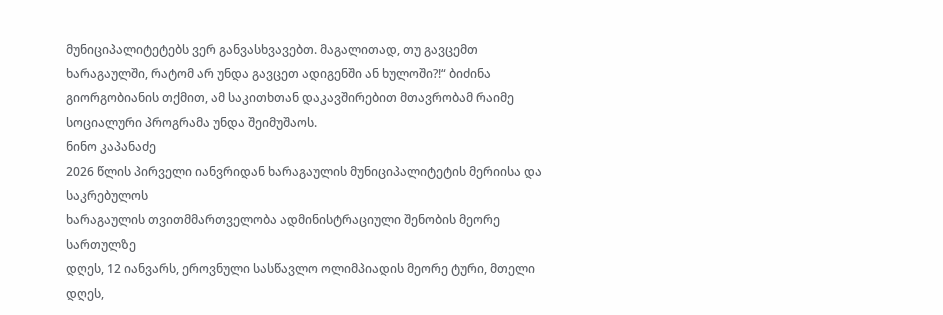მუნიციპალიტეტებს ვერ განვასხვავებთ. მაგალითად, თუ გავცემთ ხარაგაულში, რატომ არ უნდა გავცეთ ადიგენში ან ხულოში?!“ ბიძინა გიორგობიანის თქმით, ამ საკითხთან დაკავშირებით მთავრობამ რაიმე სოციალური პროგრამა უნდა შეიმუშაოს.
ნინო კაპანაძე
2026 წლის პირველი იანვრიდან ხარაგაულის მუნიციპალიტეტის მერიისა და საკრებულოს
ხარაგაულის თვითმმართველობა ადმინისტრაციული შენობის მეორე სართულზე
დღეს, 12 იანვარს, ეროვნული სასწავლო ოლიმპიადის მეორე ტური, მთელი
დღეს,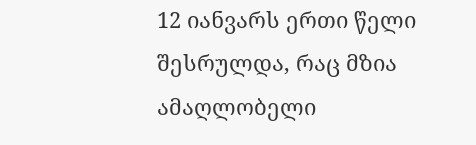12 იანვარს ერთი წელი შესრულდა, რაც მზია ამაღლობელი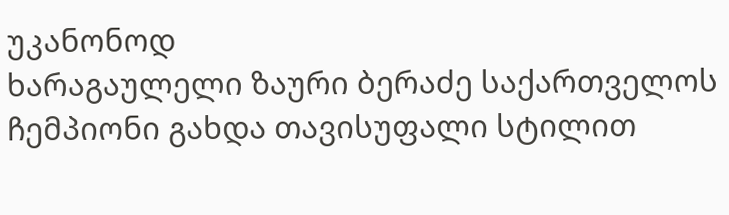უკანონოდ
ხარაგაულელი ზაური ბერაძე საქართველოს ჩემპიონი გახდა თავისუფალი სტილით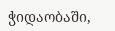ჭიდაობაში,